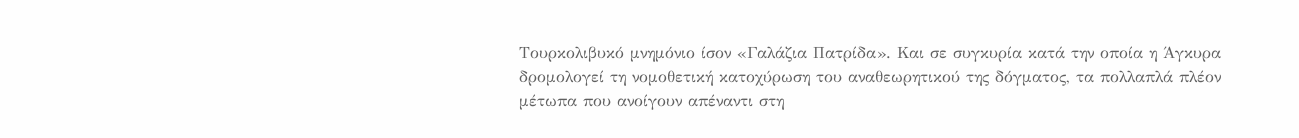Τουρκολιβυκό μνημόνιο ίσον «Γαλάζια Πατρίδα». Και σε συγκυρία κατά την οποία η Άγκυρα δρομολογεί τη νομοθετική κατοχύρωση του αναθεωρητικού της δόγματος, τα πολλαπλά πλέον μέτωπα που ανοίγουν απέναντι στη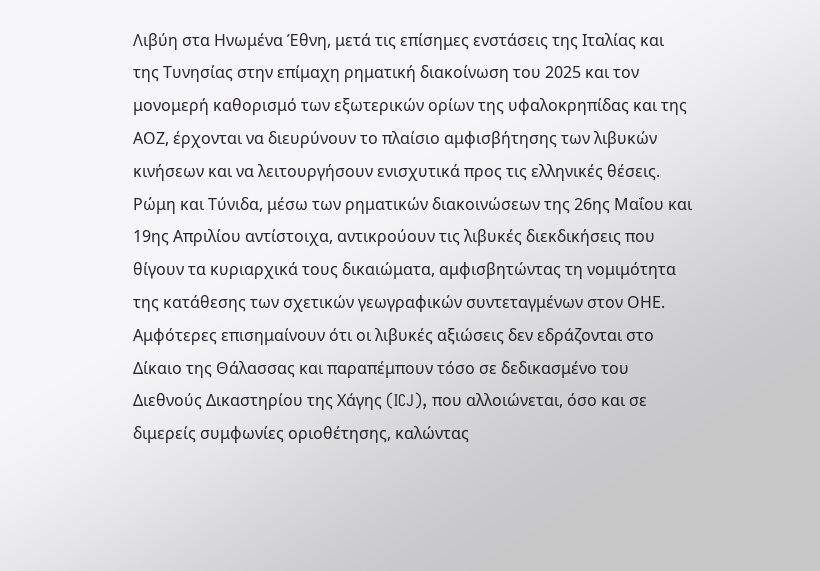Λιβύη στα Ηνωμένα Έθνη, μετά τις επίσημες ενστάσεις της Ιταλίας και της Τυνησίας στην επίμαχη ρηματική διακοίνωση του 2025 και τον μονομερή καθορισμό των εξωτερικών ορίων της υφαλοκρηπίδας και της ΑΟΖ, έρχονται να διευρύνουν το πλαίσιο αμφισβήτησης των λιβυκών κινήσεων και να λειτουργήσουν ενισχυτικά προς τις ελληνικές θέσεις.
Ρώμη και Τύνιδα, μέσω των ρηματικών διακοινώσεων της 26ης Μαΐου και 19ης Απριλίου αντίστοιχα, αντικρούουν τις λιβυκές διεκδικήσεις που θίγουν τα κυριαρχικά τους δικαιώματα, αμφισβητώντας τη νομιμότητα της κατάθεσης των σχετικών γεωγραφικών συντεταγμένων στον ΟΗΕ. Αμφότερες επισημαίνουν ότι οι λιβυκές αξιώσεις δεν εδράζονται στο Δίκαιο της Θάλασσας και παραπέμπουν τόσο σε δεδικασμένο του Διεθνούς Δικαστηρίου της Χάγης (ICJ), που αλλοιώνεται, όσο και σε διμερείς συμφωνίες οριοθέτησης, καλώντας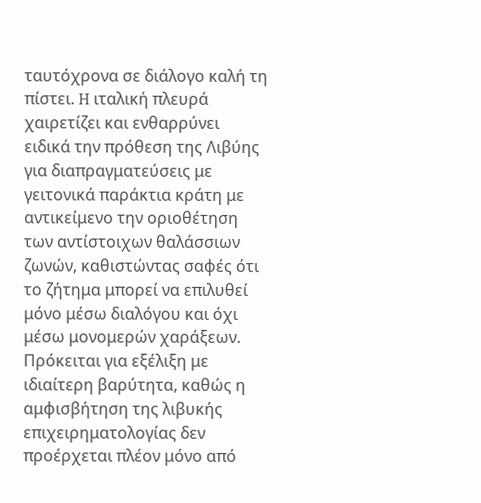ταυτόχρονα σε διάλογο καλή τη πίστει. H ιταλική πλευρά χαιρετίζει και ενθαρρύνει ειδικά την πρόθεση της Λιβύης για διαπραγματεύσεις με γειτονικά παράκτια κράτη με αντικείμενο την οριοθέτηση των αντίστοιχων θαλάσσιων ζωνών, καθιστώντας σαφές ότι το ζήτημα μπορεί να επιλυθεί μόνο μέσω διαλόγου και όχι μέσω μονομερών χαράξεων.
Πρόκειται για εξέλιξη με ιδιαίτερη βαρύτητα, καθώς η αμφισβήτηση της λιβυκής επιχειρηματολογίας δεν προέρχεται πλέον μόνο από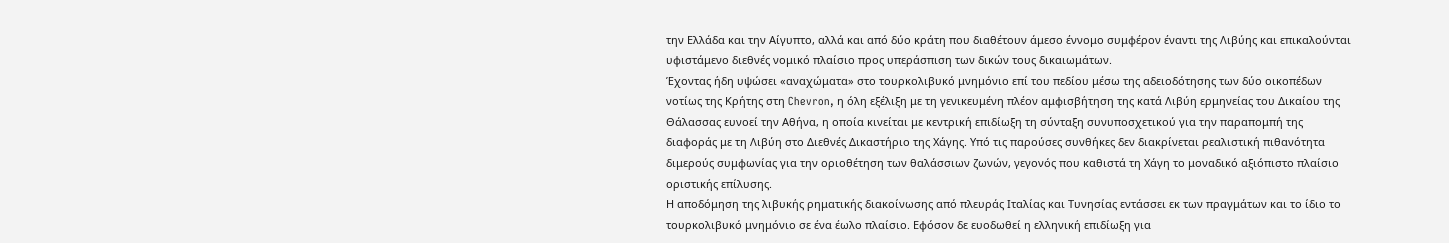την Ελλάδα και την Αίγυπτο, αλλά και από δύο κράτη που διαθέτουν άμεσο έννομο συμφέρον έναντι της Λιβύης και επικαλούνται υφιστάμενο διεθνές νομικό πλαίσιο προς υπεράσπιση των δικών τους δικαιωμάτων.
Έχοντας ήδη υψώσει «αναχώματα» στο τουρκολιβυκό μνημόνιο επί του πεδίου μέσω της αδειοδότησης των δύο οικοπέδων νοτίως της Κρήτης στη Chevron, η όλη εξέλιξη με τη γενικευμένη πλέον αμφισβήτηση της κατά Λιβύη ερμηνείας του Δικαίου της Θάλασσας ευνοεί την Αθήνα, η οποία κινείται με κεντρική επιδίωξη τη σύνταξη συνυποσχετικού για την παραπομπή της διαφοράς με τη Λιβύη στο Διεθνές Δικαστήριο της Χάγης. Υπό τις παρούσες συνθήκες δεν διακρίνεται ρεαλιστική πιθανότητα διμερούς συμφωνίας για την οριοθέτηση των θαλάσσιων ζωνών, γεγονός που καθιστά τη Χάγη το μοναδικό αξιόπιστο πλαίσιο οριστικής επίλυσης.
Η αποδόμηση της λιβυκής ρηματικής διακοίνωσης από πλευράς Ιταλίας και Τυνησίας εντάσσει εκ των πραγμάτων και το ίδιο το τουρκολιβυκό μνημόνιο σε ένα έωλο πλαίσιο. Εφόσον δε ευοδωθεί η ελληνική επιδίωξη για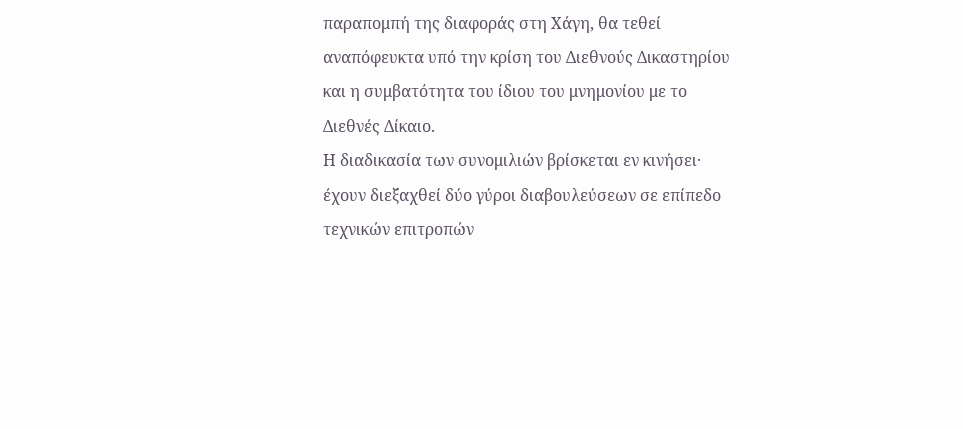παραπομπή της διαφοράς στη Χάγη, θα τεθεί αναπόφευκτα υπό την κρίση του Διεθνούς Δικαστηρίου και η συμβατότητα του ίδιου του μνημονίου με το Διεθνές Δίκαιο.
Η διαδικασία των συνομιλιών βρίσκεται εν κινήσει· έχουν διεξαχθεί δύο γύροι διαβουλεύσεων σε επίπεδο τεχνικών επιτροπών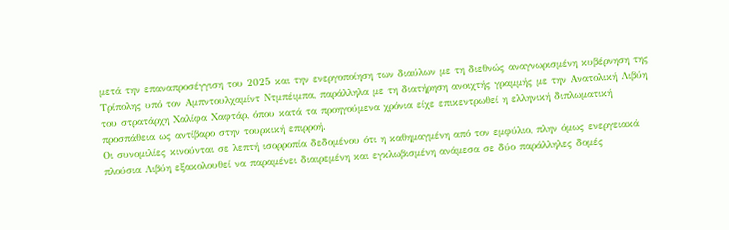μετά την επαναπροσέγγιση του 2025 και την ενεργοποίηση των διαύλων με τη διεθνώς αναγνωρισμένη κυβέρνηση της Τρίπολης υπό τον Αμπντουλχαμίντ Ντμπέιμπα, παράλληλα με τη διατήρηση ανοιχτής γραμμής με την Ανατολική Λιβύη του στρατάρχη Χαλίφα Χαφτάρ, όπου κατά τα προηγούμενα χρόνια είχε επικεντρωθεί η ελληνική διπλωματική προσπάθεια ως αντίβαρο στην τουρκική επιρροή.
Οι συνομιλίες κινούνται σε λεπτή ισορροπία δεδομένου ότι η καθημαγμένη από τον εμφύλιο, πλην όμως ενεργειακά πλούσια Λιβύη εξακολουθεί να παραμένει διαιρεμένη και εγκλωβισμένη ανάμεσα σε δύο παράλληλες δομές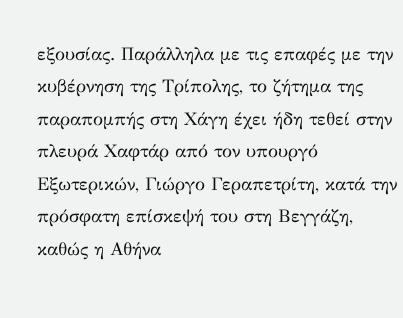εξουσίας. Παράλληλα με τις επαφές με την κυβέρνηση της Τρίπολης, το ζήτημα της παραπομπής στη Χάγη έχει ήδη τεθεί στην πλευρά Χαφτάρ από τον υπουργό Εξωτερικών, Γιώργο Γεραπετρίτη, κατά την πρόσφατη επίσκεψή του στη Βεγγάζη, καθώς η Αθήνα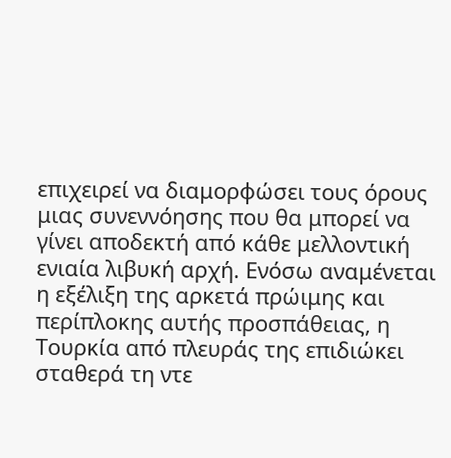επιχειρεί να διαμορφώσει τους όρους μιας συνεννόησης που θα μπορεί να γίνει αποδεκτή από κάθε μελλοντική ενιαία λιβυκή αρχή. Ενόσω αναμένεται η εξέλιξη της αρκετά πρώιμης και περίπλοκης αυτής προσπάθειας, η Τουρκία από πλευράς της επιδιώκει σταθερά τη ντε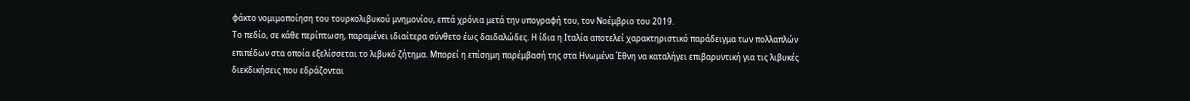φάκτο νομιμοποίηση του τουρκολιβυκού μνημονίου, επτά χρόνια μετά την υπογραφή του, τον Νοέμβριο του 2019.
Το πεδίο, σε κάθε περίπτωση, παραμένει ιδιαίτερα σύνθετο έως δαιδαλώδες. Η ίδια η Ιταλία αποτελεί χαρακτηριστικό παράδειγμα των πολλαπλών επιπέδων στα οποία εξελίσσεται το λιβυκό ζήτημα. Μπορεί η επίσημη παρέμβασή της στα Ηνωμένα Έθνη να καταλήγει επιβαρυντική για τις λιβυκές διεκδικήσεις που εδράζονται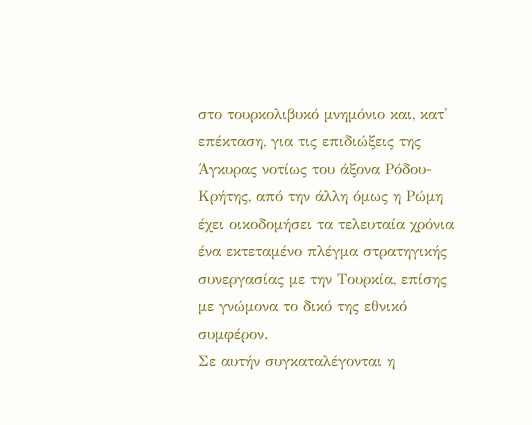στο τουρκολιβυκό μνημόνιο και, κατ' επέκταση, για τις επιδιώξεις της Άγκυρας νοτίως του άξονα Ρόδου-Κρήτης, από την άλλη όμως η Ρώμη έχει οικοδομήσει τα τελευταία χρόνια ένα εκτεταμένο πλέγμα στρατηγικής συνεργασίας με την Τουρκία, επίσης με γνώμονα το δικό της εθνικό συμφέρον.
Σε αυτήν συγκαταλέγονται η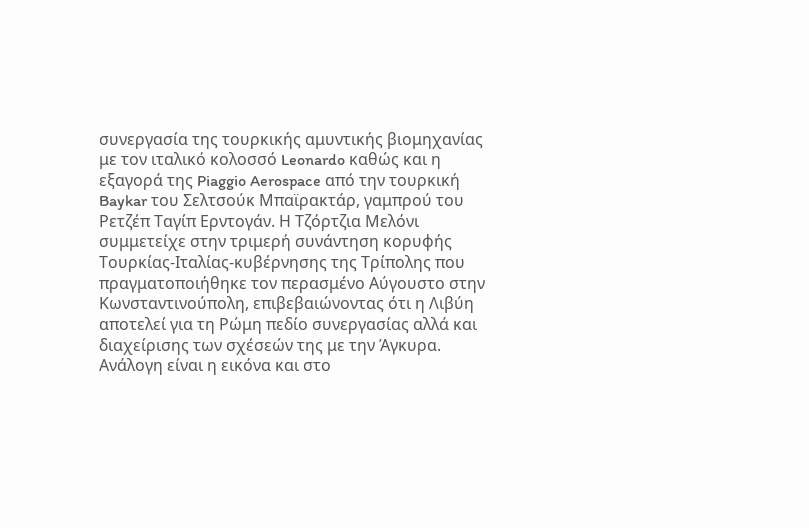συνεργασία της τουρκικής αμυντικής βιομηχανίας με τον ιταλικό κολοσσό Leonardo καθώς και η εξαγορά της Piaggio Aerospace από την τουρκική Baykar του Σελτσούκ Μπαϊρακτάρ, γαμπρού του Ρετζέπ Ταγίπ Ερντογάν. Η Τζόρτζια Μελόνι συμμετείχε στην τριμερή συνάντηση κορυφής Τουρκίας-Ιταλίας-κυβέρνησης της Τρίπολης που πραγματοποιήθηκε τον περασμένο Αύγουστο στην Κωνσταντινούπολη, επιβεβαιώνοντας ότι η Λιβύη αποτελεί για τη Ρώμη πεδίο συνεργασίας αλλά και διαχείρισης των σχέσεών της με την Άγκυρα.
Ανάλογη είναι η εικόνα και στο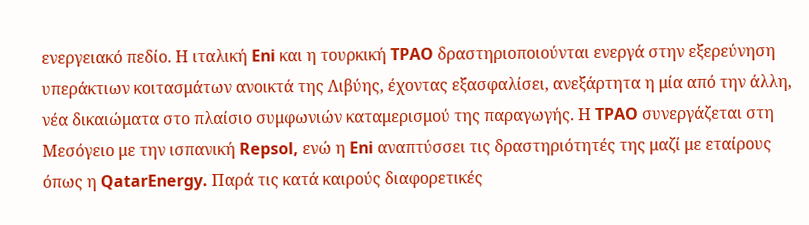ενεργειακό πεδίο. Η ιταλική Eni και η τουρκική TPAO δραστηριοποιούνται ενεργά στην εξερεύνηση υπεράκτιων κοιτασμάτων ανοικτά της Λιβύης, έχοντας εξασφαλίσει, ανεξάρτητα η μία από την άλλη, νέα δικαιώματα στο πλαίσιο συμφωνιών καταμερισμού της παραγωγής. Η TPAO συνεργάζεται στη Μεσόγειο με την ισπανική Repsol, ενώ η Eni αναπτύσσει τις δραστηριότητές της μαζί με εταίρους όπως η QatarEnergy. Παρά τις κατά καιρούς διαφορετικές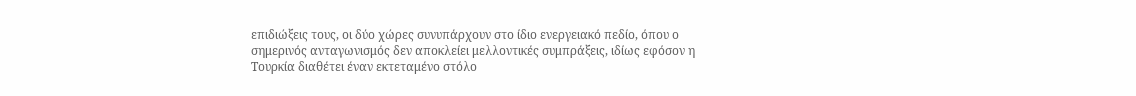επιδιώξεις τους, οι δύο χώρες συνυπάρχουν στο ίδιο ενεργειακό πεδίο, όπου ο σημερινός ανταγωνισμός δεν αποκλείει μελλοντικές συμπράξεις, ιδίως εφόσον η Τουρκία διαθέτει έναν εκτεταμένο στόλο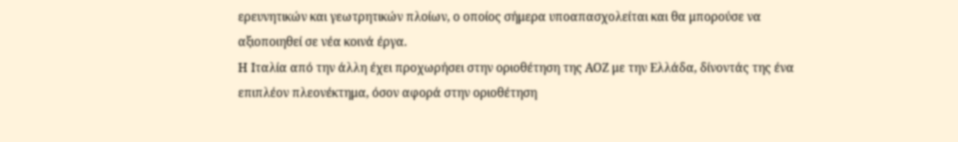ερευνητικών και γεωτρητικών πλοίων, ο οποίος σήμερα υποαπασχολείται και θα μπορούσε να αξιοποιηθεί σε νέα κοινά έργα.
Η Ιταλία από την άλλη έχει προχωρήσει στην οριοθέτηση της ΑΟΖ με την Ελλάδα, δίνοντάς της ένα επιπλέον πλεονέκτημα, όσον αφορά στην οριοθέτηση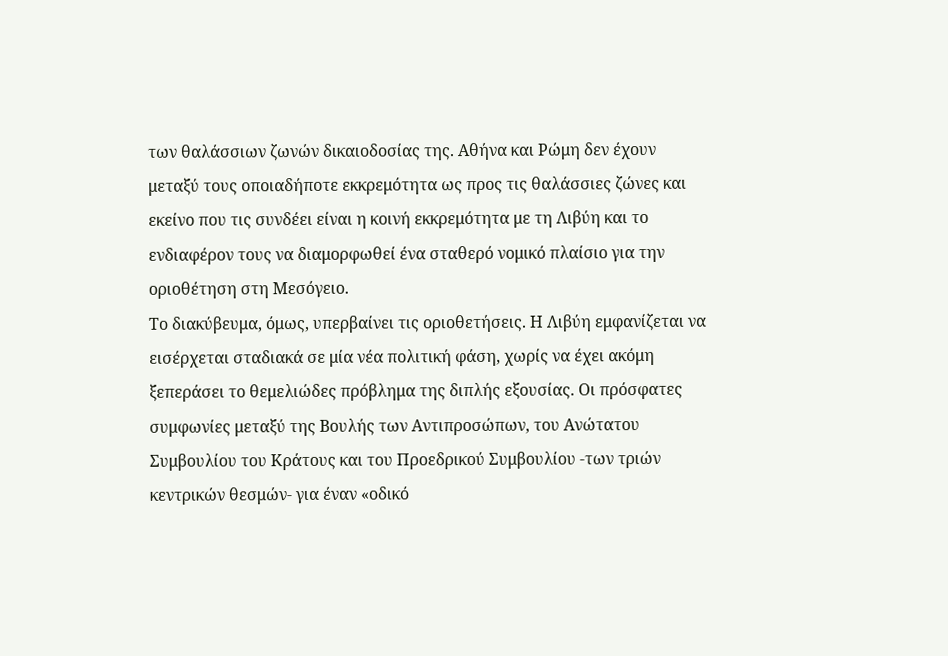των θαλάσσιων ζωνών δικαιοδοσίας της. Αθήνα και Ρώμη δεν έχουν μεταξύ τους οποιαδήποτε εκκρεμότητα ως προς τις θαλάσσιες ζώνες και εκείνο που τις συνδέει είναι η κοινή εκκρεμότητα με τη Λιβύη και το ενδιαφέρον τους να διαμορφωθεί ένα σταθερό νομικό πλαίσιο για την οριοθέτηση στη Μεσόγειο.
Το διακύβευμα, όμως, υπερβαίνει τις οριοθετήσεις. Η Λιβύη εμφανίζεται να εισέρχεται σταδιακά σε μία νέα πολιτική φάση, χωρίς να έχει ακόμη ξεπεράσει το θεμελιώδες πρόβλημα της διπλής εξουσίας. Οι πρόσφατες συμφωνίες μεταξύ της Βουλής των Αντιπροσώπων, του Ανώτατου Συμβουλίου του Κράτους και του Προεδρικού Συμβουλίου -των τριών κεντρικών θεσμών- για έναν «οδικό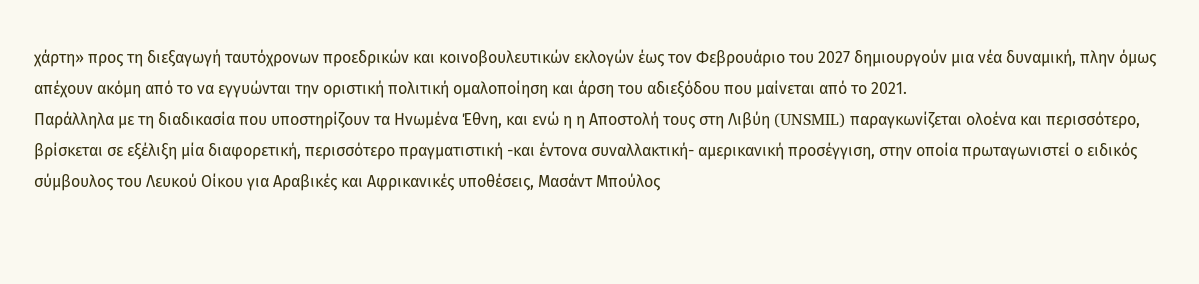χάρτη» προς τη διεξαγωγή ταυτόχρονων προεδρικών και κοινοβουλευτικών εκλογών έως τον Φεβρουάριο του 2027 δημιουργούν μια νέα δυναμική, πλην όμως απέχουν ακόμη από το να εγγυώνται την οριστική πολιτική ομαλοποίηση και άρση του αδιεξόδου που μαίνεται από το 2021.
Παράλληλα με τη διαδικασία που υποστηρίζουν τα Ηνωμένα Έθνη, και ενώ η η Αποστολή τους στη Λιβύη (UNSMIL) παραγκωνίζεται ολοένα και περισσότερο, βρίσκεται σε εξέλιξη μία διαφορετική, περισσότερο πραγματιστική -και έντονα συναλλακτική- αμερικανική προσέγγιση, στην οποία πρωταγωνιστεί ο ειδικός σύμβουλος του Λευκού Οίκου για Αραβικές και Αφρικανικές υποθέσεις, Μασάντ Μπούλος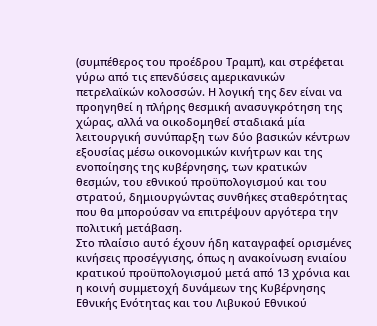(συμπέθερος του προέδρου Τραμπ), και στρέφεται γύρω από τις επενδύσεις αμερικανικών πετρελαϊκών κολοσσών. Η λογική της δεν είναι να προηγηθεί η πλήρης θεσμική ανασυγκρότηση της χώρας, αλλά να οικοδομηθεί σταδιακά μία λειτουργική συνύπαρξη των δύο βασικών κέντρων εξουσίας μέσω οικονομικών κινήτρων και της ενοποίησης της κυβέρνησης, των κρατικών θεσμών, του εθνικού προϋπολογισμού και του στρατού, δημιουργώντας συνθήκες σταθερότητας που θα μπορούσαν να επιτρέψουν αργότερα την πολιτική μετάβαση.
Στο πλαίσιο αυτό έχουν ήδη καταγραφεί ορισμένες κινήσεις προσέγγισης, όπως η ανακοίνωση ενιαίου κρατικού προϋπολογισμού μετά από 13 χρόνια και η κοινή συμμετοχή δυνάμεων της Κυβέρνησης Εθνικής Ενότητας και του Λιβυκού Εθνικού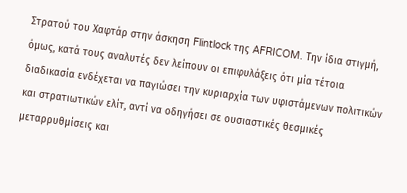Στρατού του Χαφτάρ στην άσκηση Flintlock της AFRICOM. Την ίδια στιγμή, όμως, κατά τους αναλυτές δεν λείπουν οι επιφυλάξεις ότι μία τέτοια διαδικασία ενδέχεται να παγιώσει την κυριαρχία των υφιστάμενων πολιτικών και στρατιωτικών ελίτ, αντί να οδηγήσει σε ουσιαστικές θεσμικές μεταρρυθμίσεις και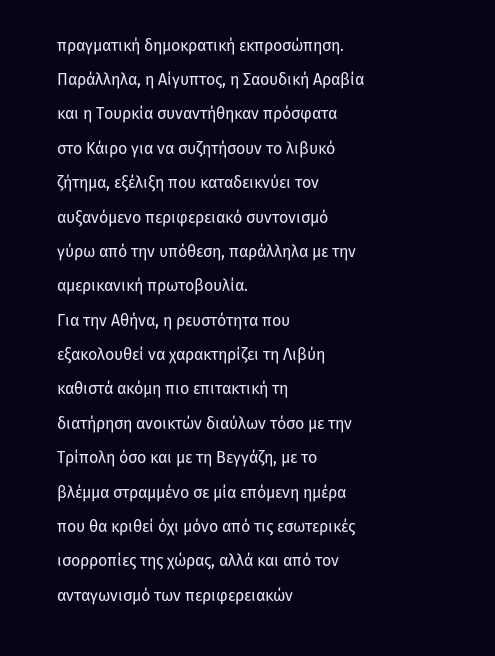πραγματική δημοκρατική εκπροσώπηση. Παράλληλα, η Αίγυπτος, η Σαουδική Αραβία και η Τουρκία συναντήθηκαν πρόσφατα στο Κάιρο για να συζητήσουν το λιβυκό ζήτημα, εξέλιξη που καταδεικνύει τον αυξανόμενο περιφερειακό συντονισμό γύρω από την υπόθεση, παράλληλα με την αμερικανική πρωτοβουλία.
Για την Αθήνα, η ρευστότητα που εξακολουθεί να χαρακτηρίζει τη Λιβύη καθιστά ακόμη πιο επιτακτική τη διατήρηση ανοικτών διαύλων τόσο με την Τρίπολη όσο και με τη Βεγγάζη, με το βλέμμα στραμμένο σε μία επόμενη ημέρα που θα κριθεί όχι μόνο από τις εσωτερικές ισορροπίες της χώρας, αλλά και από τον ανταγωνισμό των περιφερειακών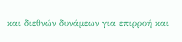και διεθνών δυνάμεων για επιρροή και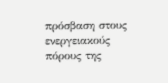πρόσβαση στους ενεργειακούς πόρους της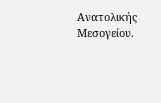Ανατολικής Μεσογείου.